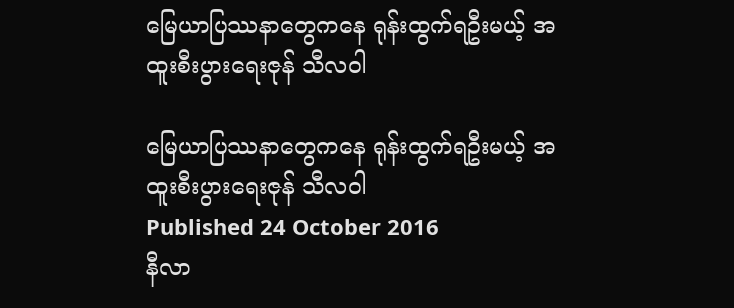မြေယာပြဿနာတွေကနေ ရုန်းထွက်ရဦးမယ့် အထူးစီးပွားရေးဇုန် သီလဝါ

မြေယာပြဿနာတွေကနေ ရုန်းထွက်ရဦးမယ့် အထူးစီးပွားရေးဇုန် သီလဝါ
Published 24 October 2016
နီလာ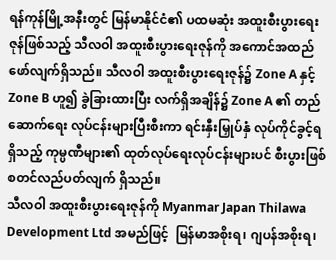ရန်ကုန်မြို့အနီးတွင် မြန်မာနိုင်ငံ၏ ပထမဆုံး အထူးစီးပွားရေးဇုန်ဖြစ်သည့် သီလဝါ အထူးစီးပွားရေးဇုန်ကို အကောင်အထည် ဖော်လျက်ရှိသည်။ သီလဝါ အထူးစီးပွားရေးဇုန်၌ Zone A နှင့် Zone B ဟူ၍ ခွဲခြားထားပြီး လက်ရှိအချိန်၌ Zone A ၏ တည်ဆောက်ရေး လုပ်ငန်းများပြီးစီးကာ ရင်းနှီးမြှုပ်နှံ လုပ်ကိုင်ခွင့်ရရှိသည့် ကုမ္ပဏီများ၏ ထုတ်လုပ်ရေးလုပ်ငန်းများပင် စီးပွားဖြစ် စတင်လည်ပတ်လျက် ရှိသည်။
သီလဝါ အထူးစီးပွားရေးဇုန်ကို Myanmar Japan Thilawa Development Ltd အမည်ဖြင့်  မြန်မာအစိုးရ၊ ဂျပန်အစိုးရ၊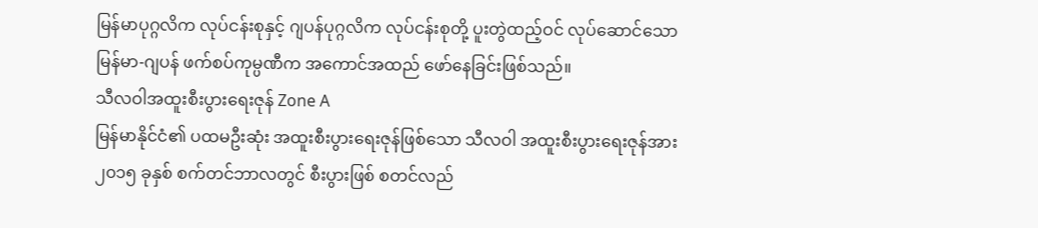မြန်မာပုဂ္ဂလိက လုပ်ငန်းစုနှင့် ဂျပန်ပုဂ္ဂလိက လုပ်ငန်းစုတို့ ပူးတွဲထည့်ဝင် လုပ်ဆောင်သော မြန်မာ-ဂျပန် ဖက်စပ်ကုမ္ပဏီက အကောင်အထည် ဖော်နေခြင်းဖြစ်သည်။
သီလဝါအထူးစီးပွားရေးဇုန် Zone A
မြန်မာနိုင်ငံ၏ ပထမဦးဆုံး အထူးစီးပွားရေးဇုန်ဖြစ်သော သီလဝါ အထူးစီးပွားရေးဇုန်အား ၂၀၁၅ ခုနှစ် စက်တင်ဘာလတွင် စီးပွားဖြစ် စတင်လည်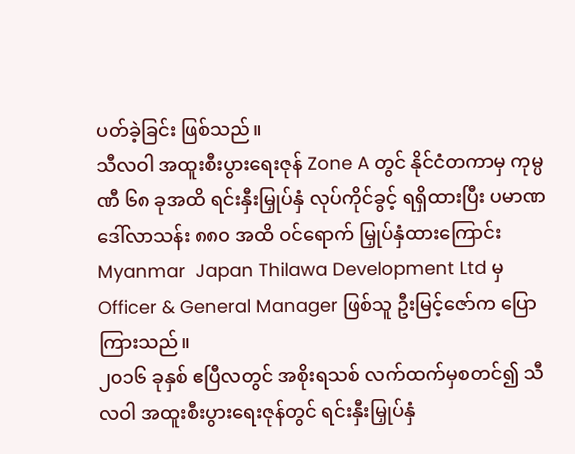ပတ်ခဲ့ခြင်း ဖြစ်သည်။
သီလဝါ အထူးစီးပွားရေးဇုန် Zone A တွင် နိုင်ငံတကာမှ ကုမ္ပဏီ ၆၈ ခုအထိ ရင်းနှီးမြှုပ်နှံ လုပ်ကိုင်ခွင့် ရရှိထားပြီး ပမာဏ ဒေါ်လာသန်း ၈၈၀ အထိ ဝင်ရောက် မြှုပ်နှံထားကြောင်း Myanmar  Japan Thilawa Development Ltd မှ Officer & General Manager ဖြစ်သူ ဦးမြင့်ဇော်က ပြောကြားသည်။
၂၀၁၆ ခုနှစ် ဧပြီလတွင် အစိုးရသစ် လက်ထက်မှစတင်၍ သီလဝါ အထူးစီးပွားရေးဇုန်တွင် ရင်းနှီးမြှုပ်နှံ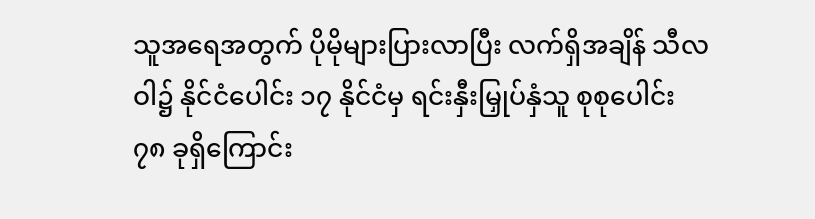သူအရေအတွက် ပိုမိုများပြားလာပြီး လက်ရှိအချိန် သီလဝါ၌ နိုင်ငံပေါင်း ၁၇ နိုင်ငံမှ ရင်းနှီးမြှုပ်နှံသူ စုစုပေါင်း ၇၈ ခုရှိကြောင်း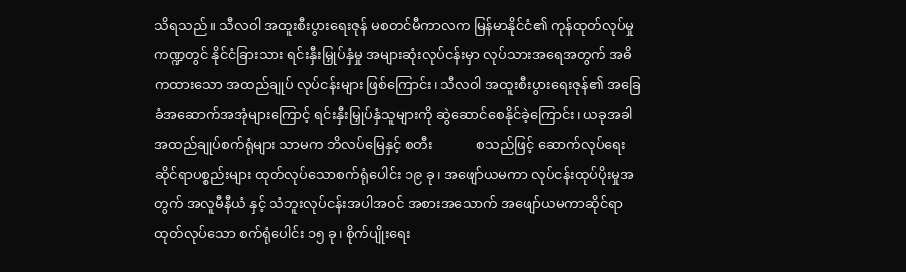သိရသည်။ သီလဝါ အထူးစီးပွားရေးဇုန် မစတင်မီကာလက မြန်မာနိုင်ငံ၏ ကုန်ထုတ်လုပ်မှု ကဏ္ဍတွင် နိုင်ငံခြားသား ရင်းနှီးမြှုပ်နှံမှု အများဆုံးလုပ်ငန်းမှာ လုပ်သားအရေအတွက် အဓိကထားသော အထည်ချုပ် လုပ်ငန်းများ ဖြစ်ကြောင်း၊ သီလဝါ အထူးစီးပွားရေးဇုန်၏ အခြေခံအဆောက်အအုံများကြောင့် ရင်းနှီးမြှုပ်နှံသူများကို ဆွဲဆောင်စေနိုင်ခဲ့ကြောင်း၊ ယခုအခါ အထည်ချုပ်စက်ရုံများ သာမက ဘိလပ်မြေနှင့် စတီး             စသည်ဖြင့် ဆောက်လုပ်ရေး ဆိုင်ရာပစ္စည်းများ ထုတ်လုပ်သောစက်ရုံပေါင်း ၁၉ ခု၊ အဖျော်ယမကာ လုပ်ငန်းထုပ်ပိုးမှုအတွက် အလူမီနီယံ နှင့် သံဘူးလုပ်ငန်းအပါအဝင် အစားအသောက် အဖျော်ယမကာဆိုင်ရာ ထုတ်လုပ်သော စက်ရုံပေါင်း ၁၅ ခု၊ စိုက်ပျိုးရေး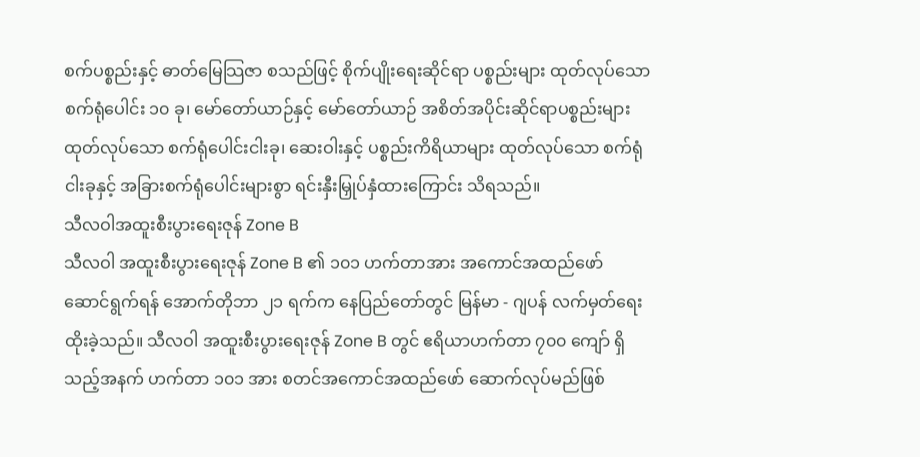စက်ပစ္စည်းနှင့် ဓာတ်မြေသြဇာ စသည်ဖြင့် စိုက်ပျိုးရေးဆိုင်ရာ ပစ္စည်းများ ထုတ်လုပ်သော စက်ရုံပေါင်း ၁၀ ခု၊ မော်တော်ယာဉ်နှင့် မော်တော်ယာဉ် အစိတ်အပိုင်းဆိုင်ရာပစ္စည်းများ ထုတ်လုပ်သော စက်ရုံပေါင်းငါးခု၊ ဆေးဝါးနှင့် ပစ္စည်းကိရိယာများ ထုတ်လုပ်သော စက်ရုံငါးခုနှင့် အခြားစက်ရုံပေါင်းများစွာ ရင်းနှီးမြှုပ်နှံထားကြောင်း သိရသည်။
သီလဝါအထူးစီးပွားရေးဇုန် Zone B
သီလဝါ အထူးစီးပွားရေးဇုန် Zone B ၏ ၁၀၁ ဟက်တာအား အကောင်အထည်ဖော် ဆောင်ရွက်ရန် အောက်တိုဘာ ၂၁ ရက်က နေပြည်တော်တွင် မြန်မာ - ဂျပန် လက်မှတ်ရေးထိုးခဲ့သည်။ သီလဝါ အထူးစီးပွားရေးဇုန် Zone B တွင် ဧရိယာဟက်တာ ၇၀၀ ကျော် ရှိသည့်အနက် ဟက်တာ ၁၀၁ အား စတင်အကောင်အထည်ဖော် ဆောက်လုပ်မည်ဖြစ်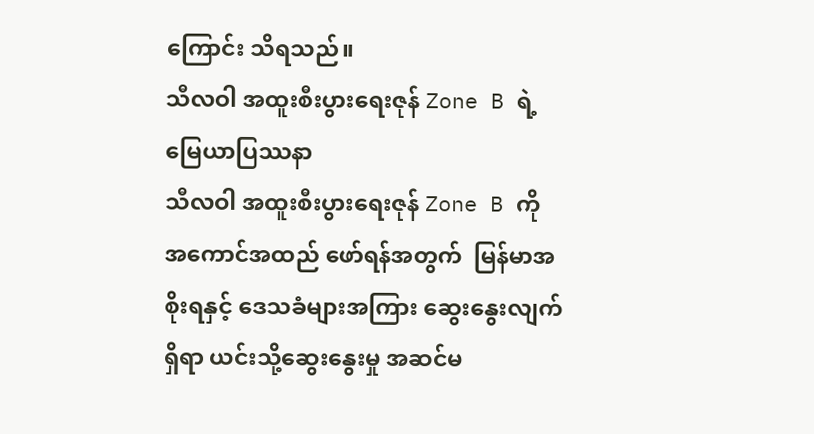ကြောင်း သိရသည်။
သီလဝါ အထူးစီးပွားရေးဇုန် Zone B ရဲ့ မြေယာပြဿနာ
သီလဝါ အထူးစီးပွားရေးဇုန် Zone B ကို အကောင်အထည် ဖော်ရန်အတွက်  မြန်မာအစိုးရနှင့် ဒေသခံများအကြား ဆွေးနွေးလျက်ရှိရာ ယင်းသို့ဆွေးနွေးမှု အဆင်မ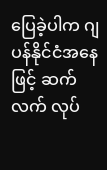ပြေခဲ့ပါက ဂျပန်နိုင်ငံအနေဖြင့် ဆက်လက် လုပ်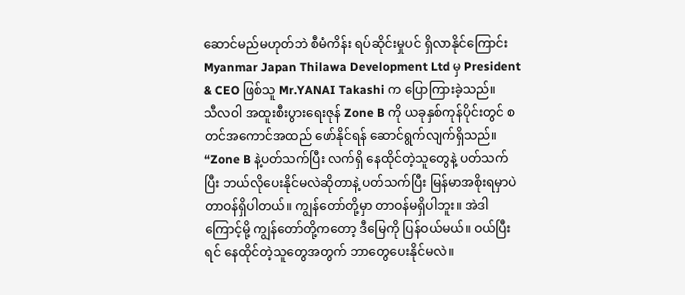ဆောင်မည်မဟုတ်ဘဲ စီမံကိန်း ရပ်ဆိုင်းမှုပင် ရှိလာနိုင်ကြောင်း Myanmar Japan Thilawa Development Ltd မှ President & CEO ဖြစ်သူ Mr.YANAI Takashi က ပြောကြားခဲ့သည်။
သီလဝါ အထူးစီးပွားရေးဇုန် Zone B ကို ယခုနှစ်ကုန်ပိုင်းတွင် စတင်အကောင်အထည် ဖော်နိုင်ရန် ဆောင်ရွက်လျက်ရှိသည်။ “Zone B နဲ့ပတ်သက်ပြီး လက်ရှိ နေထိုင်တဲ့သူတွေနဲ့ ပတ်သက်ပြီး ဘယ်လိုပေးနိုင်မလဲဆိုတာနဲ့ ပတ်သက်ပြီး မြန်မာအစိုးရမှာပဲ တာဝန်ရှိပါတယ်။ ကျွန်တော်တို့မှာ တာဝန်မရှိပါဘူး။ အဲဒါကြောင့်မို့ ကျွန်တော်တို့ကတော့ ဒီမြေကို ပြန်ဝယ်မယ်။ ဝယ်ပြီးရင် နေထိုင်တဲ့သူတွေအတွက် ဘာတွေပေးနိုင်မလဲ။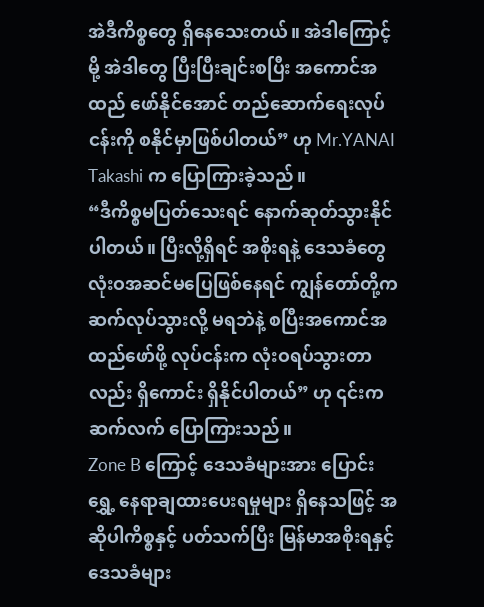အဲဒီကိစ္စတွေ ရှိနေသေးတယ်။ အဲဒါကြောင့်မို့ အဲဒါတွေ ပြီးပြီးချင်းစပြီး အကောင်အထည် ဖော်နိုင်အောင် တည်ဆောက်ရေးလုပ်ငန်းကို စနိုင်မှာဖြစ်ပါတယ်” ဟု Mr.YANAI Takashi က ပြောကြားခဲ့သည်။
“ဒီကိစ္စမပြတ်သေးရင် နောက်ဆုတ်သွားနိုင်ပါတယ်။ ပြီးလို့ရှိရင် အစိုးရနဲ့ ဒေသခံတွေ လုံးဝအဆင်မပြေဖြစ်နေရင် ကျွန်တော်တို့က ဆက်လုပ်သွားလို့ မရဘဲနဲ့ စပြီးအကောင်အထည်ဖော်ဖို့ လုပ်ငန်းက လုံးဝရပ်သွားတာလည်း ရှိကောင်း ရှိနိုင်ပါတယ်” ဟု ၎င်းက ဆက်လက် ပြောကြားသည်။
Zone B ကြောင့် ဒေသခံများအား ပြောင်းရွှေ့ နေရာချထားပေးရမှုများ ရှိနေသဖြင့် အဆိုပါကိစ္စနှင့် ပတ်သက်ပြီး မြန်မာအစိုးရနှင့် ဒေသခံများ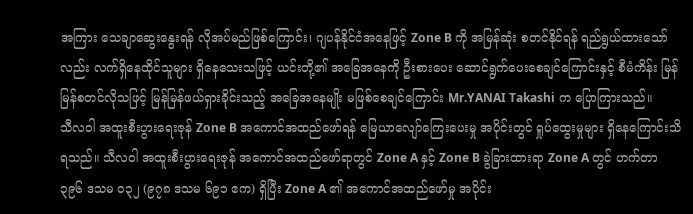အကြား သေချာဆွေးနွေးရန် လိုအပ်မည်ဖြစ်ကြောင်း၊ ဂျပန်နိုင်ငံအနေဖြင့် Zone B ကို အမြန်ဆုံး စတင်နိုင်ရန် ရည်ရွယ်ထားသော်လည်း လက်ရှိနေထိုင်သူများ ရှိနေသေးသဖြင့် ယင်းတို့၏ အခြေအနေကို ဦးစားပေး ဆောင်ရွက်ပေးစေချင်ကြောင်းနှင့် စီမံကိန်း မြန်မြန်စတင်လိုသဖြင့် မြန်မြန်ဖယ်ရှားခိုင်းသည့် အခြေအနေမျိုး မဖြစ်စေချင်ကြောင်း Mr.YANAI Takashi က ပြောကြားသည်။
သီလဝါ အထူးစီးပွားရေးဇုန် Zone B အကောင်အထည်ဖော်ရန် မြေယာလျော်ကြေးပေးမှု အပိုင်းတွင် ရှုပ်ထွေးမှုများ ရှိနေကြောင်းသိရသည်။ သီလဝါ အထူးစီးပွားရေးဇုန် အကောင်အထည်ဖော်ရာတွင် Zone A နှင့် Zone B ခွဲခြားထားရာ Zone A တွင် ဟက်တာ ၃၉၆ ဒသမ ၀၃၂ (၉၇၈ ဒသမ ၆၉၁ ဧက) ရှိပြီး Zone A ၏ အကောင်အထည်ဖော်မှု အပိုင်း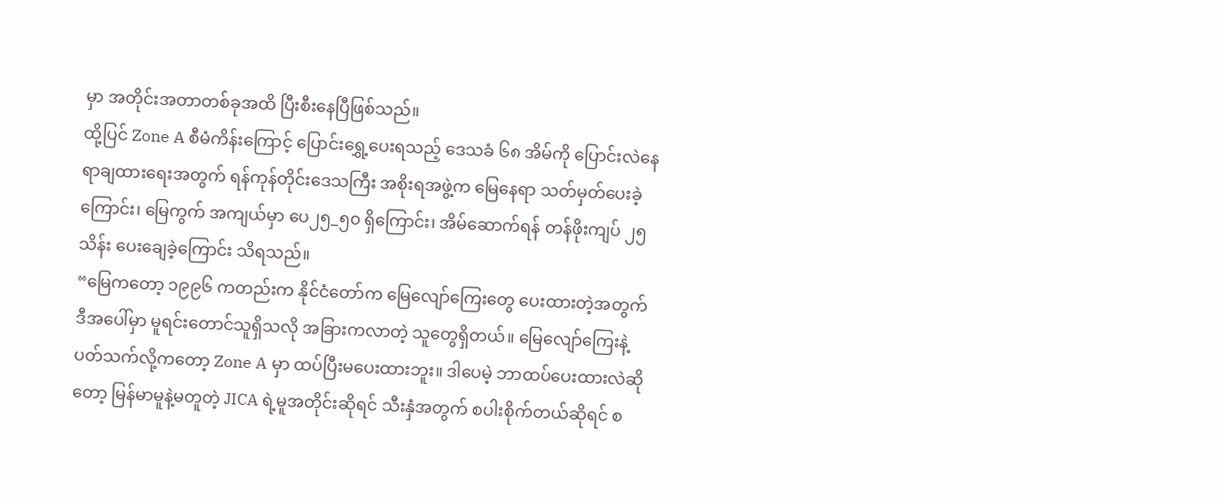မှာ အတိုင်းအတာတစ်ခုအထိ ပြီးစီးနေပြီဖြစ်သည်။
ထို့ပြင် Zone A စီမံကိန်းကြောင့် ပြောင်းရွှေ့ပေးရသည့် ဒေသခံ ၆၈ အိမ်ကို ပြောင်းလဲနေရာချထားရေးအတွက် ရန်ကုန်တိုင်းဒေသကြီး အစိုးရအဖွဲ့က မြေနေရာ သတ်မှတ်ပေးခဲ့ကြောင်း၊ မြေကွက် အကျယ်မှာ ပေ၂၅_၅၀ ရှိကြောင်း၊ အိမ်ဆောက်ရန် တန်ဖိုးကျပ် ၂၅ သိန်း ပေးချေခဲ့ကြောင်း သိရသည်။
“မြေကတော့ ၁၉၉၆ ကတည်းက နိုင်ငံတော်က မြေလျော်ကြေးတွေ ပေးထားတဲ့အတွက် ဒီအပေါ်မှာ မူရင်းတောင်သူရှိသလို အခြားကလာတဲ့ သူတွေရှိတယ်။ မြေလျော်ကြေးနဲ့ ပတ်သက်လို့ကတော့ Zone A မှာ ထပ်ပြီးမပေးထားဘူး။ ဒါပေမဲ့ ဘာထပ်ပေးထားလဲဆိုတော့ မြန်မာမူနဲ့မတူတဲ့ JICA ရဲ့မူအတိုင်းဆိုရင် သီးနှံအတွက် စပါးစိုက်တယ်ဆိုရင် စ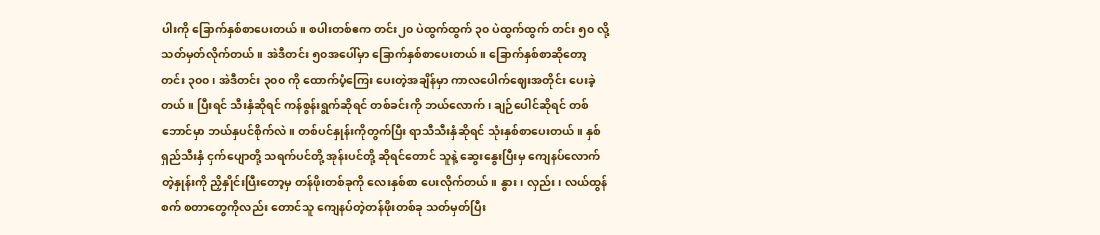ပါးကို ခြောက်နှစ်စာပေးတယ်။ စပါးတစ်ဧက တင်း၂၀ ပဲထွက်ထွက် ၃၀ ပဲထွက်ထွက် တင်း ၅၀ လို့ သတ်မှတ်လိုက်တယ်။ အဲဒီတင်း ၅၀အပေါ်မှာ ခြောက်နှစ်စာပေးတယ်။ ခြောက်နှစ်စာဆိုတော့ တင်း ၃၀၀၊ အဲဒီတင်း ၃၀၀ ကို ထောက်ပံ့ကြေး ပေးတဲ့အချိန်မှာ ကာလပေါက်ဈေးအတိုင်း ပေးခဲ့တယ်။ ပြီးရင် သီးနှံဆိုရင် ကန်စွန်းရွက်ဆိုရင် တစ်ခင်းကို ဘယ်လောက်၊ ချဉ်ပေါင်ဆိုရင် တစ်ဘောင်မှာ ဘယ်နှပင်စိုက်လဲ။ တစ်ပင်နှုန်းကိုတွက်ပြီး ရာသီသီးနှံဆိုရင် သုံးနှစ်စာပေးတယ်။ နှစ်ရှည်သီးနှံ ငှက်ပျောတို့ သရက်ပင်တို့ အုန်းပင်တို့ ဆိုရင်တောင် သူနဲ့ ဆွေးနွေးပြီးမှ ကျေနပ်လောက်တဲ့နှုန်းကို ညှိနှိုင်းပြီးတော့မှ တန်ဖိုးတစ်ခုကို လေးနှစ်စာ ပေးလိုက်တယ်။ နွား၊ လှည်း၊ လယ်ထွန်စက် စတာတွေကိုလည်း တောင်သူ ကျေနပ်တဲ့တန်ဖိုးတစ်ခု သတ်မှတ်ပြီး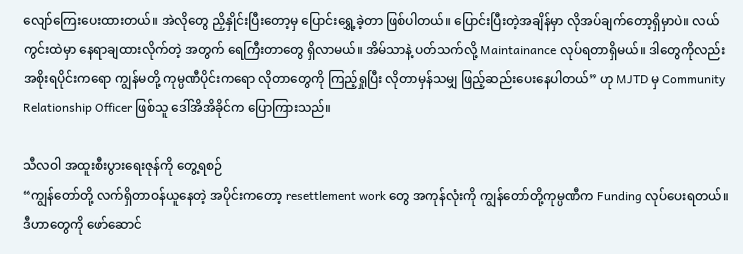လျော်ကြေးပေးထားတယ်။ အဲလိုတွေ ညှိနှိုင်းပြီးတော့မှ ပြောင်းရွှေ့ခဲ့တာ ဖြစ်ပါတယ်။ ပြောင်းပြီးတဲ့အချိန်မှာ လိုအပ်ချက်တော့ရှိမှာပဲ။ လယ်ကွင်းထဲမှာ နေရာချထားလိုက်တဲ့ အတွက် ရေကြီးတာတွေ ရှိလာမယ်။ အိမ်သာနဲ့ ပတ်သက်လို့ Maintainance လုပ်ရတာရှိမယ်။ ဒါတွေကိုလည်း အစိုးရပိုင်းကရော ကျွန်မတို့ ကုမ္ပဏီပိုင်းကရော လိုတာတွေကို ကြည့်ရှုပြီး လိုတာမှန်သမျှ ဖြည့်ဆည်းပေးနေပါတယ်” ဟု MJTD မှ Community Relationship Officer ဖြစ်သူ ဒေါ်အိအိခိုင်က ပြောကြားသည်။

သီလဝါ အထူးစီးပွားရေးဇုန်ကို တွေ့ရစဉ်
“ကျွန်တော်တို့ လက်ရှိတာဝန်ယူနေတဲ့ အပိုင်းကတော့ resettlement work တွေ အကုန်လုံးကို ကျွန်တော်တို့ကုမ္ပဏီက Funding လုပ်ပေးရတယ်။ ဒီဟာတွေကို ဖော်ဆောင်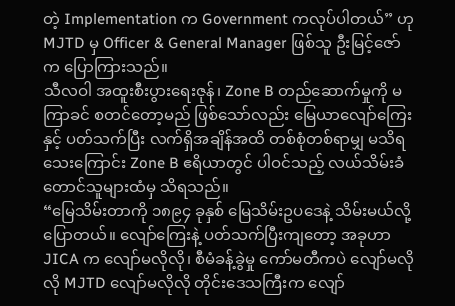တဲ့ Implementation က Government ကလုပ်ပါတယ်” ဟု MJTD မှ Officer & General Manager ဖြစ်သူ ဦးမြင့်ဇော်က ပြောကြားသည်။
သီလဝါ အထူးစီးပွားရေးဇုန်၊ Zone B တည်ဆောက်မှုကို မကြာခင် စတင်တော့မည် ဖြစ်သော်လည်း မြေယာလျော်ကြေးနှင့် ပတ်သက်ပြီး လက်ရှိအချိန်အထိ တစ်စုံတစ်ရာမျှ မသိရသေးကြောင်း Zone B ဧရိယာတွင် ပါဝင်သည့် လယ်သိမ်းခံ တောင်သူများထံမှ သိရသည်။
“မြေသိမ်းတာကို ၁၈၉၄ ခုနှစ် မြေသိမ်းဥပဒေနဲ့ သိမ်းမယ်လို့ ပြောတယ်။ လျော်ကြေးနဲ့ ပတ်သက်ပြီးကျတော့ အခုဟာ JICA က လျော်မလိုလို၊ စီမံခန့်ခွဲမှု ကော်မတီကပဲ လျော်မလိုလို MJTD လျော်မလိုလို တိုင်းဒေသကြီးက လျော်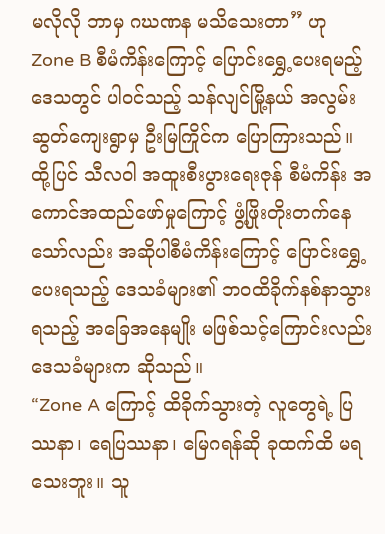မလိုလို ဘာမှ ဂဃဏန မသိသေးတာ” ဟု Zone B စီမံကိန်းကြောင့် ပြောင်းရွှေ့ပေးရမည့် ဒေသတွင် ပါဝင်သည့် သန်လျင်မြို့နယ် အလွမ်းဆွတ်ကျေးရွာမှ ဦးမြကြိုင်က ပြောကြားသည်။
ထို့ပြင် သီလဝါ အထူးစီးပွားရေးဇုန် စီမံကိန်း အကောင်အထည်ဖော်မှုကြောင့် ဖွံ့ဖြိုးတိုးတက်နေသော်လည်း အဆိုပါစီမံကိန်းကြောင့် ပြောင်းရွှေ့ပေးရသည့် ဒေသခံများ၏ ဘဝထိခိုက်နစ်နာသွားရသည့် အခြေအနေမျိုး မဖြစ်သင့်ကြောင်းလည်း ဒေသခံများက ဆိုသည်။
“Zone A ကြောင့် ထိခိုက်သွားတဲ့ လူတွေရဲ့ ပြဿနာ၊ ရေပြဿနာ၊ မြေဂရန်ဆို ခုထက်ထိ မရသေးဘူး။ သူ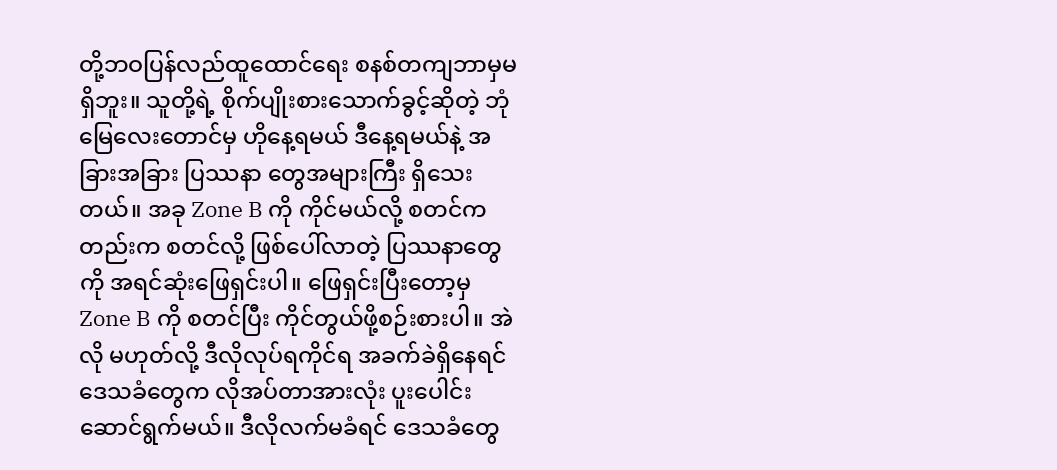တို့ဘဝပြန်လည်ထူထောင်ရေး စနစ်တကျဘာမှမရှိဘူး။ သူတို့ရဲ့ စိုက်ပျိုးစားသောက်ခွင့်ဆိုတဲ့ ဘုံမြေလေးတောင်မှ ဟိုနေ့ရမယ် ဒီနေ့ရမယ်နဲ့ အခြားအခြား ပြဿနာ တွေအများကြီး ရှိသေးတယ်။ အခု Zone B ကို ကိုင်မယ်လို့ စတင်ကတည်းက စတင်လို့ ဖြစ်ပေါ်လာတဲ့ ပြဿနာတွေကို အရင်ဆုံးဖြေရှင်းပါ။ ဖြေရှင်းပြီးတော့မှ Zone B ကို စတင်ပြီး ကိုင်တွယ်ဖို့စဉ်းစားပါ။ အဲလို မဟုတ်လို့ ဒီလိုလုပ်ရကိုင်ရ အခက်ခဲရှိနေရင် ဒေသခံတွေက လိုအပ်တာအားလုံး ပူးပေါင်းဆောင်ရွက်မယ်။ ဒီလိုလက်မခံရင် ဒေသခံတွေ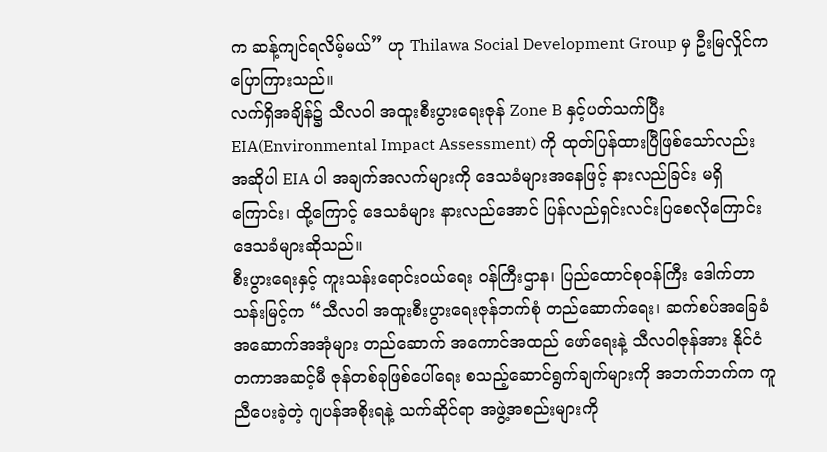က ဆန့်ကျင်ရလိမ့်မယ်” ဟု Thilawa Social Development Group မှ ဦးမြလှိုင်က ပြောကြားသည်။
လက်ရှိအချိန်၌ သီလဝါ အထူးစီးပွားရေးဇုန် Zone B နှင့်ပတ်သက်ပြီး EIA(Environmental Impact Assessment) ကို ထုတ်ပြန်ထားပြီဖြစ်သော်လည်း အဆိုပါ EIA ပါ အချက်အလက်များကို ဒေသခံများအနေဖြင့် နားလည်ခြင်း မရှိကြောင်း၊ ထို့ကြောင့် ဒေသခံများ နားလည်အောင် ပြန်လည်ရှင်းလင်းပြစေလိုကြောင်း ဒေသခံများဆိုသည်။
စီးပွားရေးနှင့် ကူးသန်းရောင်းဝယ်ရေး ဝန်ကြီးဌာန၊ ပြည်ထောင်စုဝန်ကြီး ဒေါက်တာသန်းမြင့်က “သီလဝါ အထူးစီးပွားရေးဇုန်ဘက်စုံ တည်ဆောက်ရေး၊ ဆက်စပ်အခြေခံ အဆောက်အအုံများ တည်ဆောက် အကောင်အထည် ဖော်ရေးနဲ့ သီလဝါဇုန်အား နိုင်ငံတကာအဆင့်မီ ဇုန်တစ်ခုဖြစ်ပေါ်ရေး စသည့်ဆောင်ရွက်ချက်များကို အဘက်ဘက်က ကူညီပေးခဲ့တဲ့ ဂျပန်အစိုးရနဲ့ သက်ဆိုင်ရာ အဖွဲ့အစည်းများကို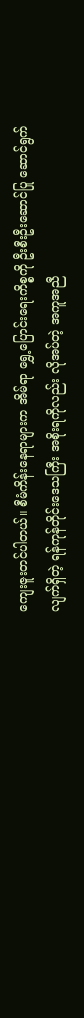ကျေးဇူးတင်ပါတယ်။ စီမံကိန်းနေရာများက အိမ်ရာ ရွှေ့ပြောင်းရေးကိစ္စကို ဦးစီးဦးဆောင်ပြု ဆောင်ရွက်လျက်ရှိတဲ့ ရန်ကုန်တိုင်းဒေသကြီး အစိုးရကိုလည်း လိုအပ်တဲ့ အကူအညီ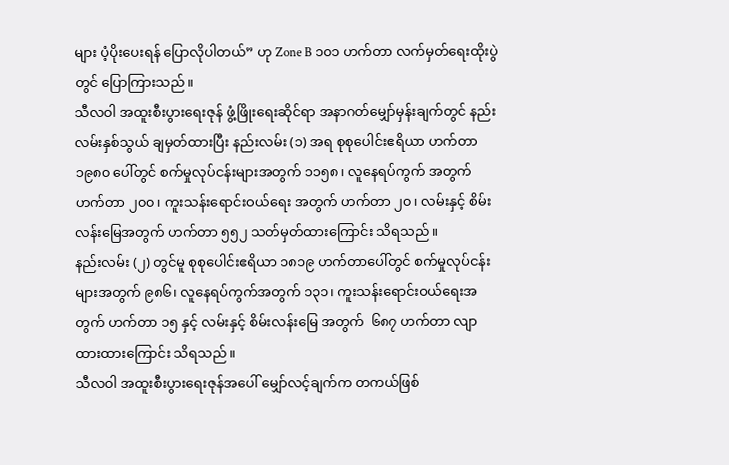များ ပံ့ပိုးပေးရန် ပြောလိုပါတယ်” ဟု Zone B ၁၀၁ ဟက်တာ လက်မှတ်ရေးထိုးပွဲတွင် ပြောကြားသည်။
သီလဝါ အထူးစီးပွားရေးဇုန် ဖွံ့ဖြိုးရေးဆိုင်ရာ အနာဂတ်မျှော်မှန်းချက်တွင် နည်းလမ်းနှစ်သွယ် ချမှတ်ထားပြီး နည်းလမ်း (၁) အရ စုစုပေါင်းဧရိယာ ဟက်တာ ၁၉၈၀ ပေါ်တွင် စက်မှုလုပ်ငန်းများအတွက် ၁၁၅၈၊ လူနေရပ်ကွက် အတွက် ဟက်တာ ၂၀၀၊ ကူးသန်းရောင်းဝယ်ရေး အတွက် ဟက်တာ ၂၀၊ လမ်းနှင့် စိမ်းလန်းမြေအတွက် ဟက်တာ ၅၅၂ သတ်မှတ်ထားကြောင်း သိရသည်။
နည်းလမ်း (၂) တွင်မူ စုစုပေါင်းဧရိယာ ၁၈၁၉ ဟက်တာပေါ်တွင် စက်မှုလုပ်ငန်းများအတွက် ၉၈၆၊ လူနေရပ်ကွက်အတွက် ၁၃၁၊ ကူးသန်းရောင်းဝယ်ရေးအတွက် ဟက်တာ ၁၅ နှင့် လမ်းနှင့် စိမ်းလန်းမြေ အတွက်  ၆၈၇ ဟက်တာ လျာထားထားကြောင်း သိရသည်။
သီလဝါ အထူးစီးပွားရေးဇုန်အပေါ် မျှော်လင့်ချက်က တကယ်ဖြစ်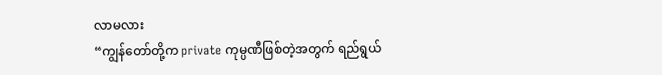လာမလား
“ကျွန်တော်တို့က private ကုမ္ပဏီဖြစ်တဲ့အတွက် ရည်ရွယ်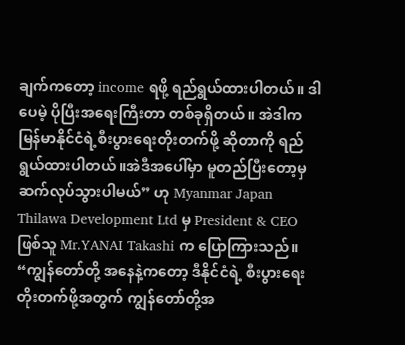ချက်ကတော့ income ရဖို့ ရည်ရွယ်ထားပါတယ်။ ဒါပေမဲ့ ပိုပြီးအရေးကြီးတာ တစ်ခုရှိတယ်။ အဲဒါက မြန်မာနိုင်ငံရဲ့စီးပွားရေးတိုးတက်ဖို့ ဆိုတာကို ရည်ရွယ်ထားပါတယ်။အဲဒီအပေါ်မှာ မူတည်ပြီးတော့မှ ဆက်လုပ်သွားပါမယ်” ဟု Myanmar Japan Thilawa Development Ltd မှ President & CEO ဖြစ်သူ Mr.YANAI Takashi က ပြောကြားသည်။
“ကျွန်တော်တို့ အနေနဲ့ကတော့ ဒီနိုင်ငံရဲ့ စီးပွားရေး တိုးတက်ဖို့အတွက် ကျွန်တော်တို့အ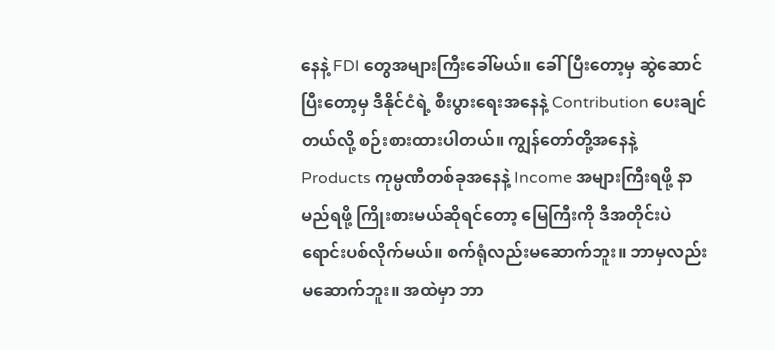နေနဲ့ FDI တွေအများကြီးခေါ်မယ်။ ခေါ်ပြီးတော့မှ ဆွဲဆောင်ပြီးတော့မှ ဒီနိုင်ငံရဲ့ စီးပွားရေးအနေနဲ့ Contribution ပေးချင်တယ်လို့ စဉ်းစားထားပါတယ်။ ကျွန်တော်တို့အနေနဲ့ Products ကုမ္ပဏီတစ်ခုအနေနဲ့ Income အများကြီးရဖို့ နာမည်ရဖို့ ကြိုးစားမယ်ဆိုရင်တော့ မြေကြီးကို ဒီအတိုင်းပဲ ရောင်းပစ်လိုက်မယ်။ စက်ရုံလည်းမဆောက်ဘူး။ ဘာမှလည်းမဆောက်ဘူး။ အထဲမှာ ဘာ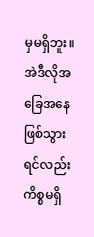မှမရှိဘူး။ အဲဒီလိုအခြေအနေ ဖြစ်သွားရင်လည်း ကိစ္စမရှိ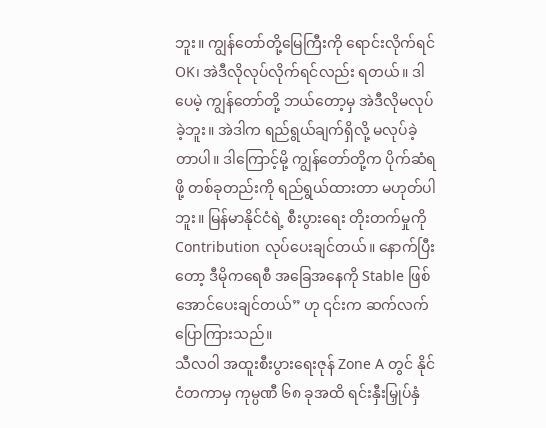ဘူး။ ကျွန်တော်တို့မြေကြီးကို ရောင်းလိုက်ရင် OK၊ အဲဒီလိုလုပ်လိုက်ရင်လည်း ရတယ်။ ဒါပေမဲ့ ကျွန်တော်တို့ ဘယ်တော့မှ အဲဒီလိုမလုပ်ခဲ့ဘူး။ အဲဒါက ရည်ရွယ်ချက်ရှိလို့ မလုပ်ခဲ့တာပါ။ ဒါကြောင့်မို့ ကျွန်တော်တို့က ပိုက်ဆံရဖို့ တစ်ခုတည်းကို ရည်ရွယ်ထားတာ မဟုတ်ပါဘူး။ မြန်မာနိုင်ငံရဲ့ စီးပွားရေး တိုးတက်မှုကို Contribution လုပ်ပေးချင်တယ်။ နောက်ပြီးတော့ ဒီမိုကရေစီ အခြေအနေကို Stable ဖြစ်အောင်ပေးချင်တယ်” ဟု ၎င်းက ဆက်လက်ပြောကြားသည်။
သီလဝါ အထူးစီးပွားရေးဇုန် Zone A တွင် နိုင်ငံတကာမှ ကုမ္ပဏီ ၆၈ ခုအထိ ရင်းနှီးမြှုပ်နှံ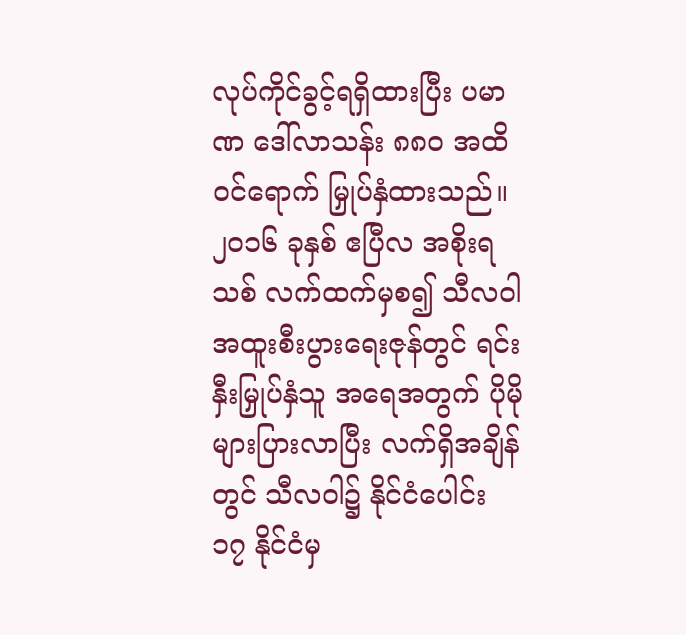လုပ်ကိုင်ခွင့်ရရှိထားပြီး ပမာဏ ဒေါ်လာသန်း ၈၈၀ အထိ ဝင်ရောက် မြှုပ်နှံထားသည်။ ၂၀၁၆ ခုနှစ် ဧပြီလ အစိုးရသစ် လက်ထက်မှစ၍ သီလဝါ အထူးစီးပွားရေးဇုန်တွင် ရင်းနှီးမြှုပ်နှံသူ အရေအတွက် ပိုမိုများပြားလာပြီး လက်ရှိအချိန်တွင် သီလဝါ၌ နိုင်ငံပေါင်း ၁၇ နိုင်ငံမှ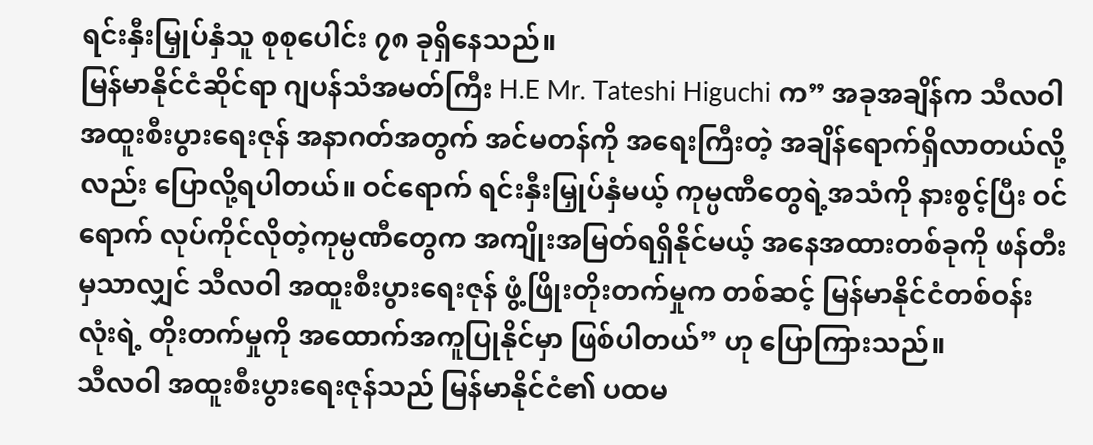ရင်းနှီးမြှုပ်နှံသူ စုစုပေါင်း ၇၈ ခုရှိနေသည်။
မြန်မာနိုင်ငံဆိုင်ရာ ဂျပန်သံအမတ်ကြီး H.E Mr. Tateshi Higuchi က” အခုအချိန်က သီလဝါ အထူးစီးပွားရေးဇုန် အနာဂတ်အတွက် အင်မတန်ကို အရေးကြီးတဲ့ အချိန်ရောက်ရှိလာတယ်လို့လည်း ပြောလို့ရပါတယ်။ ဝင်ရောက် ရင်းနှီးမြှုပ်နှံမယ့် ကုမ္ပဏီတွေရဲ့အသံကို နားစွင့်ပြီး ဝင်ရောက် လုပ်ကိုင်လိုတဲ့ကုမ္ပဏီတွေက အကျိုးအမြတ်ရရှိနိုင်မယ့် အနေအထားတစ်ခုကို ဖန်တီးမှသာလျှင် သီလဝါ အထူးစီးပွားရေးဇုန် ဖွံ့ဖြိုးတိုးတက်မှုက တစ်ဆင့် မြန်မာနိုင်ငံတစ်ဝန်းလုံးရဲ့ တိုးတက်မှုကို အထောက်အကူပြုနိုင်မှာ ဖြစ်ပါတယ်” ဟု ပြောကြားသည်။
သီလဝါ အထူးစီးပွားရေးဇုန်သည် မြန်မာနိုင်ငံ၏ ပထမ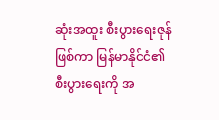ဆုံးအထူး စီးပွားရေးဇုန်ဖြစ်ကာ မြန်မာနိုင်ငံ၏ စီးပွားရေးကို အ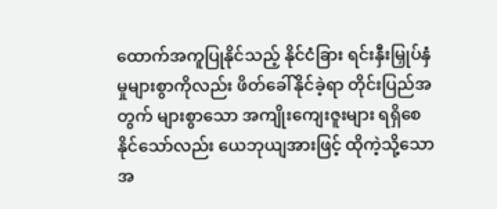ထောက်အကူပြုနိုင်သည့် နိုင်ငံခြား ရင်းနှီးမြှုပ်နှံမှုများစွာကိုလည်း ဖိတ်ခေါ်နိုင်ခဲ့ရာ တိုင်းပြည်အတွက် များစွာသော အကျိုးကျေးဇူးများ ရရှိစေနိုင်သော်လည်း ယေဘုယျအားဖြင့် ထိုကဲ့သို့သော အ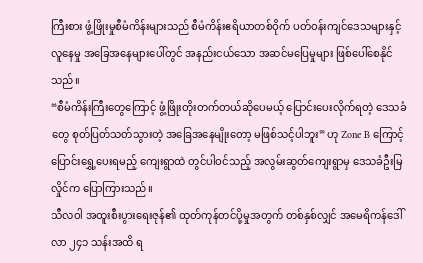ကြီးစား ဖွံ့ဖြိုးမှုစီမံကိန်းများသည် စီမံကိန်းဧရိယာတစ်ဝိုက် ပတ်ဝန်းကျင်ဒေသများနှင့် လူနေမှု အခြေအနေများပေါ်တွင် အနည်းငယ်သော အဆင်မပြေမှုများ ဖြစ်ပေါ်စေနိုင်သည်။
“စီမံကိန်းကြီးတွေကြောင့် ဖွံ့ဖြိုးတိုးတက်တယ်ဆိုပေမယ့် ပြောင်းပေးလိုက်ရတဲ့ ဒေသခံတွေ စုတ်ပြတ်သတ်သွားတဲ့ အခြေအနေမျိုးတော့ မဖြစ်သင့်ပါဘူး” ဟု Zone B ကြောင့် ပြောင်းရွှေ့ပေးရမည့် ကျေးရွာထဲ တွင်ပါဝင်သည့် အလွမ်းဆွတ်ကျေးရွာမှ ဒေသခံဦးမြလှိုင်က ပြောကြားသည်။
သီလဝါ အထူးစီးပွားရေးဇုန်၏ ထုတ်ကုန်တင်ပို့မှုအတွက် တစ်နှစ်လျှင် အမေရိကန်ဒေါ်လာ ၂၄၁ သန်းအထိ ရ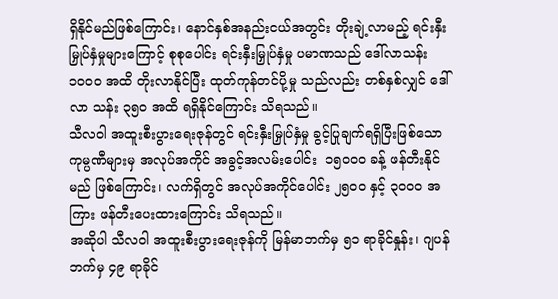ရှိနိုင်မည်ဖြစ်ကြောင်း၊ နောင်နှစ်အနည်းငယ်အတွင်း တိုးချဲ့လာမည့် ရင်းနှီးမြှုပ်နှံမှုများကြောင့် စုစုပေါင်း ရင်းနှီးမြှုပ်နှံမှု ပမာဏသည် ဒေါ်လာသန်း ၁၀၀၀ အထိ တိုးလာနိုင်ပြီး ထုတ်ကုန်တင်ပို့မှု သည်လည်း တစ်နှစ်လျှင် ဒေါ်လာ သန်း ၃၅၀ အထိ ရရှိနိုင်ကြောင်း သိရသည်။
သီလဝါ အထူးစီးပွားရေးဇုန်တွင် ရင်းနှီးမြှုပ်နှံမှု ခွင့်ပြုချက်ရရှိပြီးဖြစ်သော ကုမ္ပဏီများမှ အလုပ်အကိုင် အခွင့်အလမ်းပေါင်း  ၁၅၀၀၀ ခန့် ဖန်တီးနိုင်မည် ဖြစ်ကြောင်း၊ လက်ရှိတွင် အလုပ်အကိုင်ပေါင်း ၂၅၀၀ နှင့် ၃၀၀၀ အကြား ဖန်တီးပေးထားကြောင်း သိရသည်။
အဆိုပါ သီလဝါ အထူးစီးပွားရေးဇုန်ကို မြန်မာဘက်မှ ၅၁ ရာခိုင်နှုန်း၊ ဂျပန်ဘက်မှ ၄၉ ရာခိုင်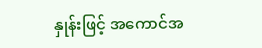နှုန်းဖြင့် အကောင်အ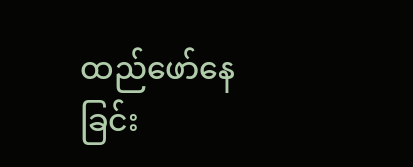ထည်ဖော်နေခြင်း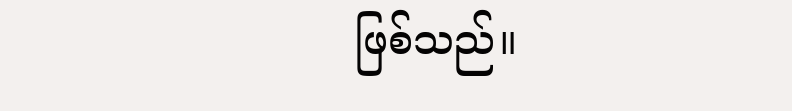ဖြစ်သည်။